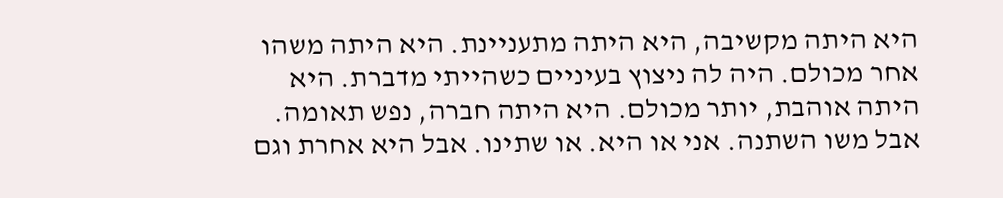היא היתה מקשיבה, היא היתה מתעניינת. היא היתה משהו אחר מכולם. היה לה ניצוץ בעיניים כשהייתי מדברת. היא היתה אוהבת, יותר מכולם. היא היתה חברה, נפש תאומה.
אבל משו השתנה. אני או היא. או שתינו. אבל היא אחרת וגם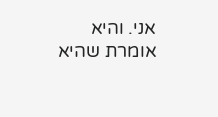אני. והיא אומרת שהיא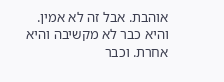אוהבת. אבל זה לא אמין. והיא כבר לא מקשיבה והיא אחרת. וכבר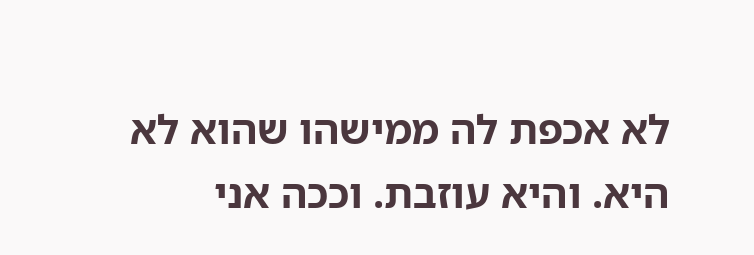לא אכפת לה ממישהו שהוא לא היא. והיא עוזבת. וככה אני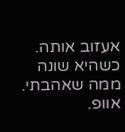אעזוב אותה. כשהיא שונה ממה שאהבתי. אוופ.